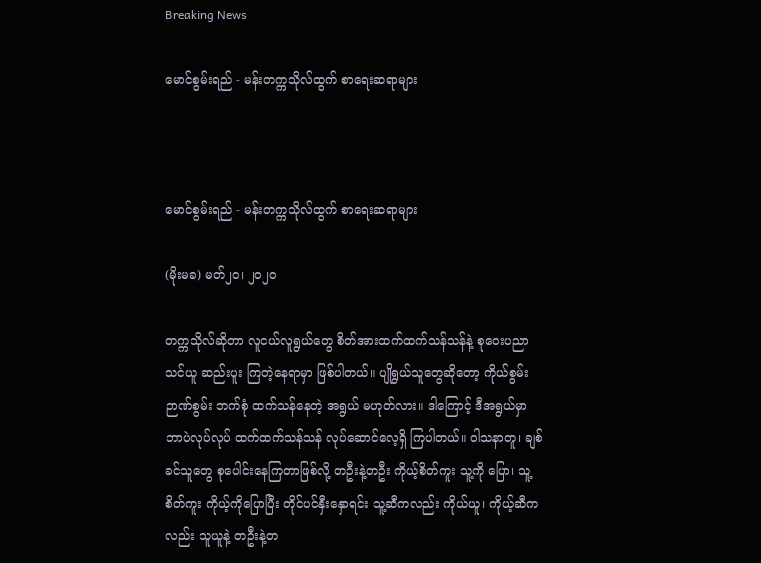Breaking News

မောင်စွမ်းရည် - မန်းတက္ကသိုလ်ထွက် စာရေးဆရာများ



မောင်စွမ်းရည် - မန်းတက္ကသိုလ်ထွက် စာရေးဆရာများ

(မိုးမခ) မတ်၂၀၊ ၂၀၂၀

တက္ကသိုလ်ဆိုတာ လူငယ်လူရွယ်တွေ စိတ်အားထက်ထက်သန်သန်နဲ့ စုဝေးပညာသင်ယူ ဆည်းပူး ကြတဲ့နေရာမှာ ဖြစ်ပါတယ်။ ပျိုရွယ်သူတွေဆိုတော့ ကိုယ်စွမ်း ဉာဏ်စွမ်း ဘက်စုံ ထက်သန်နေတဲ့ အရွယ် မဟုတ်လား။ ဒါကြောင့် ဒီအရွယ်မှာ ဘာပဲလုပ်လုပ် ထက်ထက်သန်သန် လုပ်ဆောင်လေ့ရှိ ကြပါတယ်။ ဝါသနာတူ၊ ချစ်ခင်သူတွေ စုပေါင်းနေကြတာဖြစ်လို့ တဦးနဲ့တဦး ကိုယ့်စိတ်ကူး သူ့ကို ပြော၊ သူ့စိတ်ကူး ကိုယ့်ကိုပြောပြီး တိုင်ပင်နှီးနှောရင်း သူ့ဆီကလည်း ကိုယ်ယူ၊ ကိုယ့်ဆီကလည်း သူယူနဲ့ တဦးနဲ့တ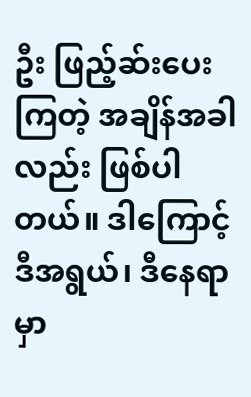ဦး ဖြည့်ဆ်းပေးကြတဲ့ အချိန်အခါလည်း ဖြစ်ပါတယ်။ ဒါကြောင့် ဒီအရွယ်၊ ဒီနေရာ မှာ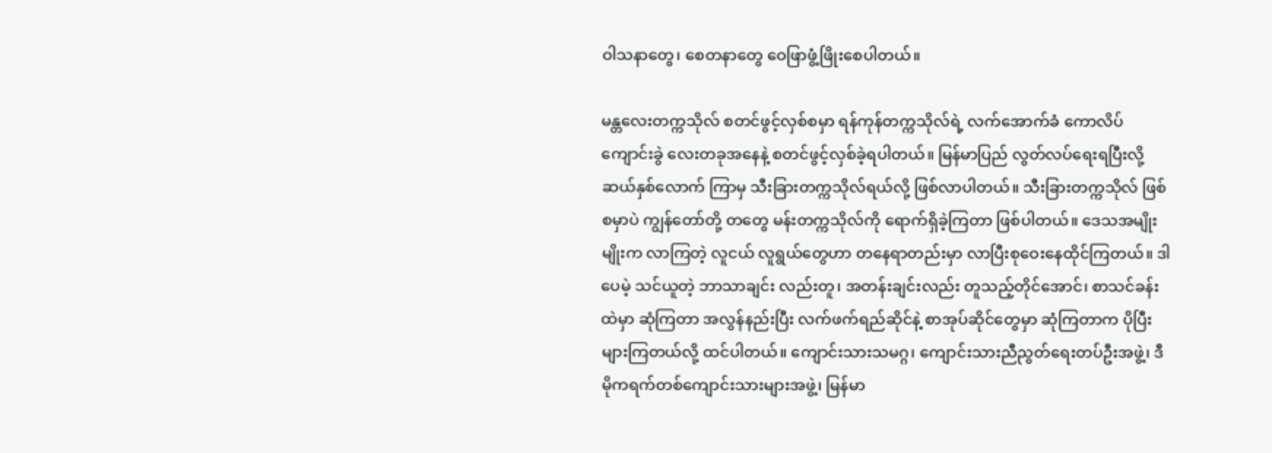ဝါသနာတွေ၊ စေတနာတွေ ဝေဖြာဖွံ့ဖြိုးစေပါတယ်။

မန္တလေးတက္ကသိုလ် စတင်ဖွင့်လှစ်စမှာ ရန်ကုန်တက္ကသိုလ်ရဲ့ လက်အောက်ခံ ကောလိပ်ကျောင်းခွဲ‌ လေးတခုအနေနဲ့ စတင်ဖွင့်လှစ်ခဲ့ရပါတယ်။ မြန်မာပြည် လွတ်လပ်ရေးရပြီးလို့ ဆယ်နှစ်လောက် ကြာမှ သီးခြားတက္ကသိုလ်ရယ်လို့ ဖြစ်လာပါတယ်။ သီးခြားတက္ကသိုလ် ဖြစ်စမှာပဲ ကျွန်တော်တို့ တတွေ မန်းတက္ကသိုလ်ကို ရောက်ရှိခဲ့ကြတာ ဖြစ်ပါတယ်။ ဒေသအမျိုးမျိုးက လာကြတဲ့ လူငယ် လူရွယ်တွေဟာ တနေရာတည်းမှာ လာပြီးစုဝေးနေထိုင်ကြတယ်။ ဒါပေမဲ့ သင်ယူတဲ့ ဘာသာချင်း လည်းတူ၊ အတန်းချင်းလည်း တူသည့်တိုင်အောင်၊ စာသင်ခန်းထဲမှာ ဆုံကြတာ အလွန်နည်းပြီး လက်ဖက်ရည်ဆိုင်နဲ့ စာအုပ်ဆိုင်တွေမှာ ဆုံကြတာက ပိုပြီးများကြတယ်လို့ ထင်ပါတယ်။ ကျောင်းသားသမဂ္ဂ၊ ကျောင်းသားညီညွတ်ရေးတပ်ဦးအဖွဲ့၊ ဒီမိုကရက်တစ်ကျောင်းသားများအဖွဲ့၊ မြန်မာ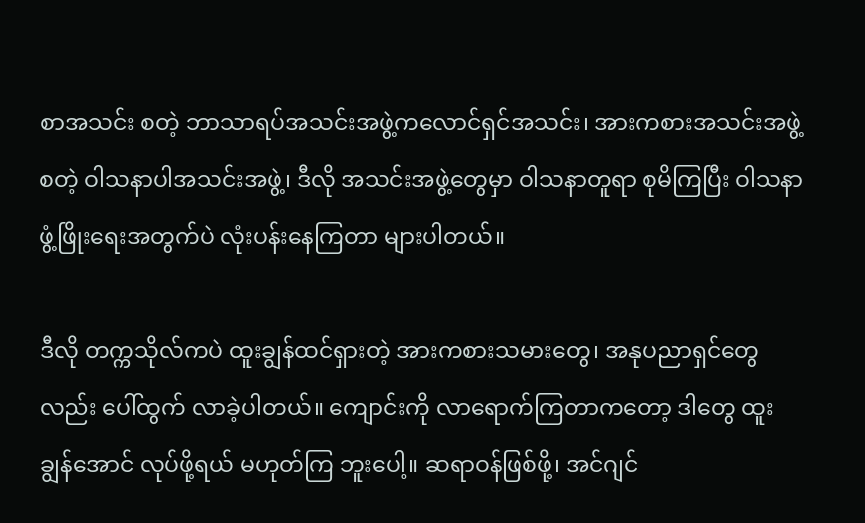စာအသင်း စတဲ့ ဘာသာရပ်အသင်းအဖွဲ့ကလောင်ရှင်အသင်း၊ အားကစားအသင်းအဖွဲ့ စတဲ့ ဝါသနာပါအသင်းအဖွဲ့၊ ဒီလို အသင်းအဖွဲ့တွေမှာ ဝါသနာတူရာ စုမိကြပြီး ဝါသနာဖွံ့ဖြိုးရေးအတွက်ပဲ လုံးပန်းနေကြတာ များပါတယ်။

ဒီလို တက္ကသိုလ်ကပဲ ထူးချွန်ထင်ရှားတဲ့ အားကစားသမားတွေ၊ အနုပညာရှင်တွေလည်း ပေါ်ထွက် လာခဲ့ပါတယ်။ ကျောင်းကို လာရောက်ကြတာကတော့ ဒါတွေ ထူးချွန်အောင် လုပ်ဖို့ရယ် မဟုတ်ကြ ဘူးပေါ့။ ဆရာဝန်ဖြစ်ဖို့၊ အင်ဂျင်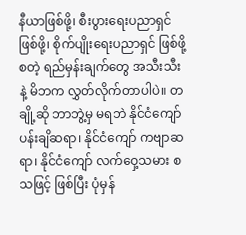နီယာဖြစ်ဖို့၊ စီးပွားရေးပညာရှင် ဖြစ်ဖို့၊ စိုက်ပျိုးရေးပညာရှင် ဖြစ်ဖို့ စတဲ့ ရည်မှန်းချက်တွေ အသီးသီးနဲ့ မိဘက လွှတ်လိုက်တာပါပဲ။ တချို့ဆို ဘာဘွဲ့မှ မရဘဲ နိုင်ငံကျော် ပန်းချိဆရာ၊ နိုင်ငံကျော် ကဗျာဆရာ၊ နိုင်ငံကျော် လက်ဝှေ့သမား စသဖြင့် ဖြစ်ပြီး ပုံမှန်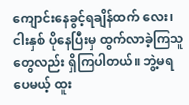ကျောင်းနေခွင့်ရချိန်ထက် လေး၊ ငါးနှစ် ပိုနေပြီးမှ ထွက်လာခဲ့ကြသူတွေလည်း ရှိကြပါတယ်။ ဘွဲ့မရ ပေမယ့် ထူး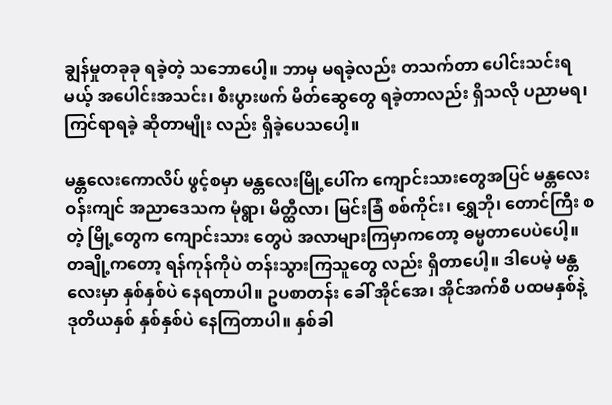ချွန်မှုတခုခု ရခဲ့တဲ့ သဘောပေါ့။ ဘာမှ မရခဲ့လည်း တသက်တာ ပေါင်းသင်းရမယ့် အပေါင်းအသင်း၊ စီးပွားဖက် မိတ်ဆွေတွေ ရခဲ့တာလည်း ရှိသလို ပညာမရ၊ ကြင်ရာရခဲ့ ဆိုတာမျိုး လည်း ရှိခဲ့ပေသပေါ့။

မန္တလေးကောလိပ် ဖွင့်စမှာ မန္တလေးမြို့ပေါ်က ကျောင်းသားတွေအပြင် မန္တလေးဝန်းကျင် အညာဒေသက မုံရွာ၊ မိတ္ထီလာ၊ မြင်းခြံ စစ်ကိုင်း၊ ရွှေဘို၊ တောင်ကြီး စတဲ့ မြို့တွေက ကျောင်းသား တွေပဲ အလာများကြမှာကတော့ ဓမ္မတာပေပဲပေါ့။ တချို့ကတော့ ရန်ကုန်ကိုပဲ တန်းသွားကြသူတွေ လည်း ရှိတာပေါ့။ ဒါပေမဲ့ မန္တလေးမှာ နှစ်နှစ်ပဲ နေရတာပါ။ ဥပစာတန်း ခေါ် အိုင်အေ၊ အိုင်အက်စီ ပထမနှစ်နဲ့ ဒုတိယနှစ် နှစ်နှစ်ပဲ နေကြတာပါ။ နှစ်ခါ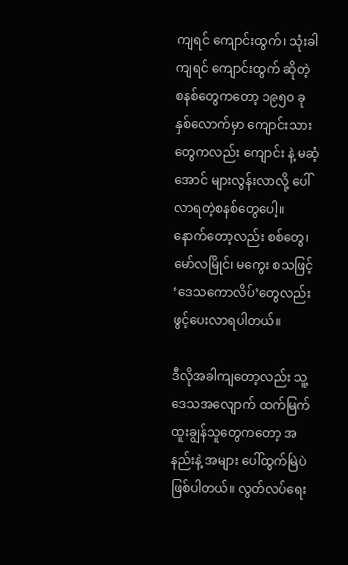ကျရင် ကျောင်းထွက်၊ သုံးခါကျရင် ကျောင်းထွက် ဆိုတဲ့ စနစ်တွေကတော့ ၁၉၅၀ ခုနှစ်လောက်မှာ ကျောင်းသားတွေကလည်း ကျောင်း နဲ့ မဆံ့အောင် များလွန်းလာလို့ ပေါ်လာရတဲ့စနစ်တွေပေါ့။ နောက်တော့လည်း စစ်တွေ၊ မော်လမြိုင်၊ မကွေး စသဖြင့် ‘ဒေသကောလိပ်’တွေလည်း ဖွင့်ပေးလာရပါတယ်။

ဒီလိုအခါကျတော့လည်း သူ့ဒေသအလျောက် ထက်မြက်ထူးချွန်သူတွေကတော့ အနည်းနဲ့ အများ ပေါ်ထွက်မြဲပဲ ဖြစ်ပါတယ်။ လွတ်လပ်ရေး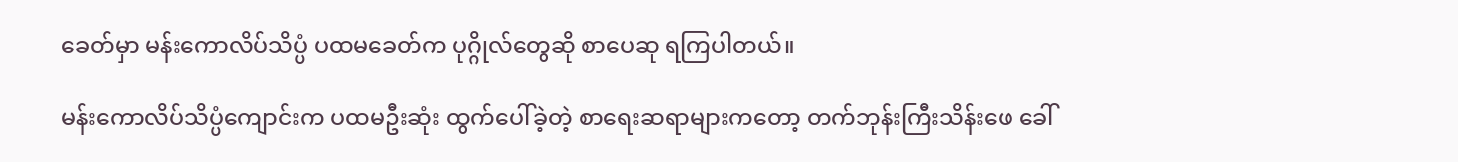ခေတ်မှာ မန်းကောလိပ်သိပ္ပံ ပထမခေတ်က ပုဂ္ဂိုလ်တွေဆို စာပေဆု ရကြပါတယ်။

မန်းကောလိပ်သိပ္ပံကျောင်းက ပထမဦးဆုံး ထွက်ပေါ်ခဲ့တဲ့ စာရေးဆရာများကတော့ တက်ဘုန်းကြီးသိန်းဖေ ခေါ်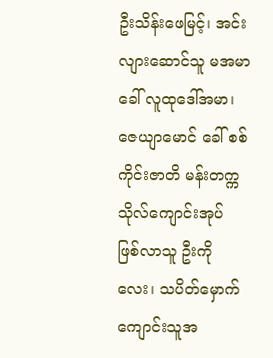ဦးသိန်းဖေမြင့်၊ အင်းလျားဆောင်သူ မအမာ ခေါ် လူထုဒေါ်အမာ၊ ဇေယျာမောင် ခေါ် စစ်ကိုင်းဇာတိ မန်းတက္ကသိုလ်ကျောင်းအုပ် ဖြစ်လာသူ ဦးကိုလေး၊ သပိတ်မှောက် ကျောင်းသူအ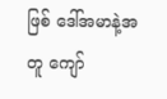ဖြစ် ဒေါ်အမာနဲ့အတူ ကျော်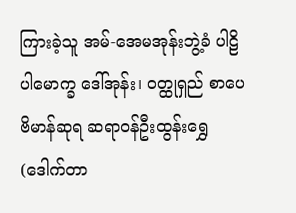ကြားခဲ့သူ အမ်-အေမအုန်းဘွဲ့ခံ ပါဠိပါမောက္ခ ဒေါ်အုန်း၊ ဝတ္ထုရှည် စာပေဗိမာန်ဆုရ ဆရာဝန်ဦးထွန်းရွှေ(ဒေါက်တာ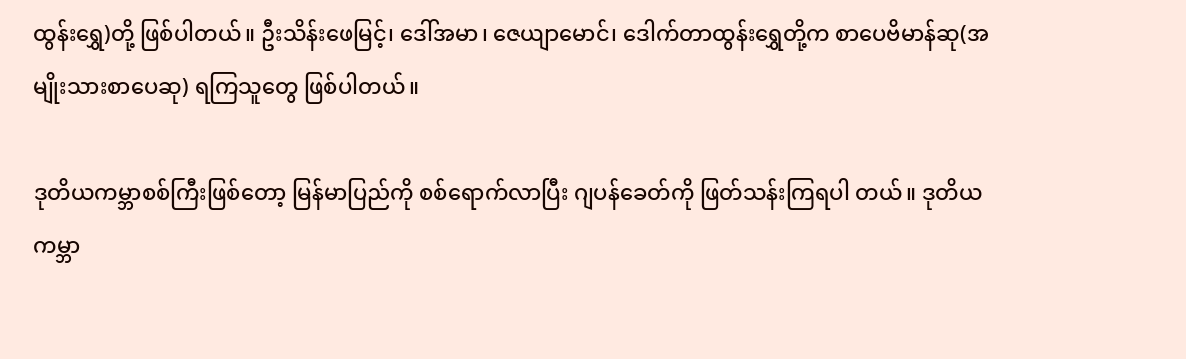ထွန်းရွှေ)တို့ ဖြစ်ပါတယ်။ ဦးသိန်းဖေမြင့်၊ ဒေါ်အမာ၊ ဇေယျာမောင်၊ ဒေါက်တာထွန်းရွှေတို့က စာပေဗိမာန်ဆု(အမျိုးသားစာပေဆု) ရကြသူတွေ ဖြစ်ပါတယ်။

ဒုတိယကမ္ဘာစစ်ကြီးဖြစ်တော့ မြန်မာပြည်ကို စစ်ရောက်လာပြီး ဂျပန်ခေတ်ကို ဖြတ်သန်းကြရပါ တယ်။ ဒုတိယကမ္ဘာ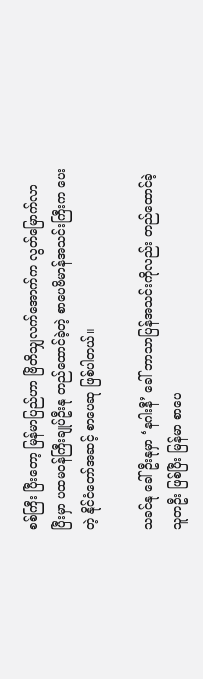စစ်ကြီး ပြီးတော့ မြန်မာပြည်ဟာ ဗြိတိသျှလက်အောက်က လွတ်မြောက်လာ ပြီးမှာ ပထမဝန်ကြီးချုပ်ဦးနု တည်ထောင်ခဲ့တဲ့ စာပေဗိမာန်အသင်းကြီးက ပေးတဲ့ နိုင်ငံတော်အဆင့် စာပေဆု ဖြစ်ပါတယ်။

သခင်နု ခေါ် ဦးနုမှာ ‘နဂါးနီ’ ခေါ် ဘာသာပြန်အသင်းကိုလည်း တည်ထောင်ခဲ့သူတဦး ဖြစ်ပြီး မြန်မာ စာပေ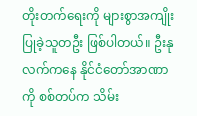တိုးတက်ရေးကို များစွာအကျိုးပြုခဲ့သူတဦး ဖြစ်ပါတယ်။ ဦးနု လက်ကနေ နိုင်ငံတော်အာဏာ ကို စစ်တပ်က သိမ်း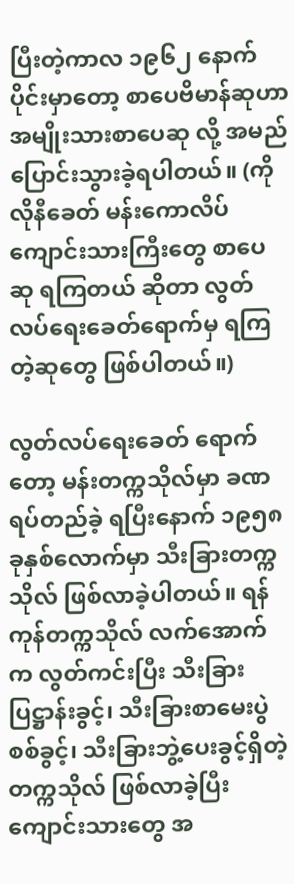ပြီးတဲ့ကာလ ၁၉၆၂ နောက်ပိုင်းမှာတော့ စာပေဗိမာန်ဆုဟာ အမျိုးသားစာပေဆု လို့ အမည်ပြောင်းသွားခဲ့ရပါတယ်။ (ကိုလိုနီခေတ် မန်းကောလိပ် ကျောင်းသားကြီးတွေ စာပေဆု ရကြတယ် ဆိုတာ လွတ်လပ်ရေးခေတ်ရောက်မှ ရကြတဲ့ဆုတွေ ဖြစ်ပါတယ်။)

လွတ်လပ်ရေးခေတ် ရောက်တော့ မန်းတက္ကသိုလ်မှာ ခဏရပ်တည်ခဲ့ ရပြီးနောက် ၁၉၅၈ ခုနှစ်လောက်မှာ သီးခြားတက္ကသိုလ် ဖြစ်လာခဲ့ပါတယ်။ ရန်ကုန်တက္ကသိုလ် လက်အောက်က လွတ်ကင်းပြီး သီးခြားပြဋ္ဌာန်းခွင့်၊ သီးခြားစာမေးပွဲစစ်ခွင့်၊ သီးခြားဘွဲ့ပေးခွင့်ရှိတဲ့ တက္ကသိုလ် ဖြစ်လာခဲ့ပြီး ကျောင်းသားတွေ အ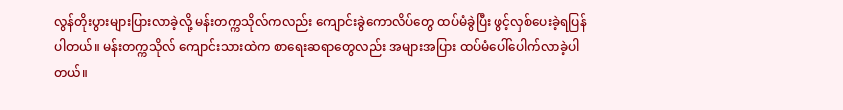လွန်တိုးပွားများပြားလာခဲ့လို့ မန်းတက္ကသိုလ်ကလည်း ကျောင်းခွဲကောလိပ်တွေ ထပ်မံခွဲပြီး ဖွင့်လှစ်ပေးခဲ့ရပြန်ပါတယ်။ မန်းတက္ကသိုလ် ကျောင်းသားထဲက စာရေးဆရာတွေလည်း အများအပြား ထပ်မံပေါ်ပေါက်လာခဲ့ပါတယ်။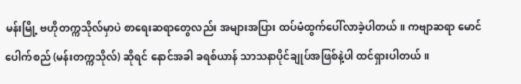မန်းမြို့ ဗဟိုတက္ကသိုလ်မှာပဲ စာရေးဆရာတွေလည်း အများအပြား ထပ်မံထွက်ပေါ်လာခဲ့ပါတယ်။ ကဗျာဆရာ မောင်ပေါက်စည် (မန်းတက္ကသိုလ်) ဆိုရင် နောင်အခါ ခရစ်ယာန် သာသနာပိုင်ချုပ်အဖြစ်နဲ့ပါ ထင်ရှားပါတယ်။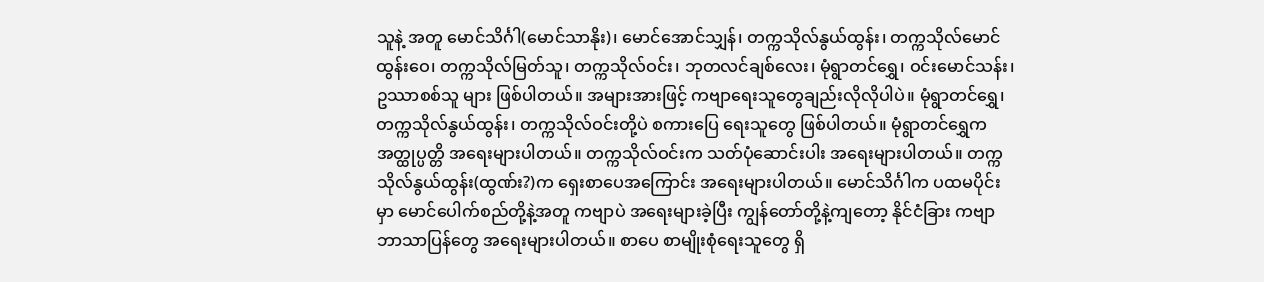သူနဲ့ အတူ မောင်သိင်္ဂါ(မောင်သာနိုး)၊ မောင်အောင်သျှန်၊ တက္ကသိုလ်နွယ်ထွန်း၊ တက္ကသိုလ်မောင်ထွန်းဝေ၊ တက္ကသိုလ်မြတ်သူ၊ တက္ကသိုလ်ဝင်း၊ ဘုတလင်ချစ်လေး၊ မုံရွာတင်ရွှေ၊ ဝင်းမောင်သန်း၊ ဥဿာစစ်သူ များ ဖြစ်ပါတယ်။ အများအားဖြင့် ကဗျာရေးသူတွေချည်းလိုလိုပါပဲ။ မုံရွာတင်ရွှေ၊ တက္ကသိုလ်နွယ်ထွန်း၊ တက္ကသိုလ်ဝင်းတို့ပဲ စကားပြေ ရေးသူတွေ ဖြစ်ပါတယ်။ မုံရွာတင်ရွှေက အတ္ထုပ္ပတ္တိ အရေးများပါတယ်။ တက္ကသိုလ်ဝင်းက သတ်ပုံဆောင်းပါး အရေးများပါတယ်။ တက္ကသိုလ်နွယ်ထွန်း(ထွဏ်း?)က ရှေးစာပေအကြောင်း အရေးများပါတယ်။ မောင်သိင်္ဂါက ပထမပိုင်းမှာ မောင်ပေါက်စည်တို့နဲ့အတူ ကဗျာပဲ အရေးများခဲ့ပြီး ကျွန်တော်တို့နဲ့ကျတော့ နိုင်ငံခြား ကဗျာ ဘာသာပြန်တွေ အရေးများပါတယ်။ စာပေ စာမျိုးစုံရေးသူတွေ ရှိ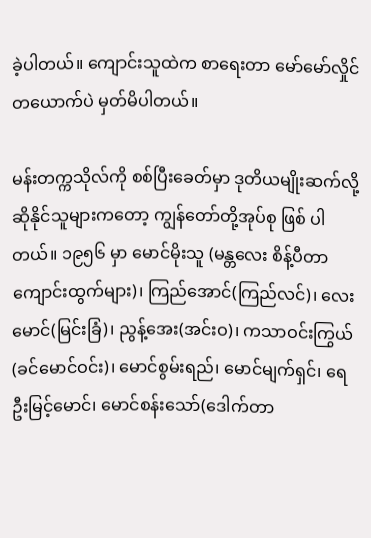ခဲ့ပါတယ်။ ကျောင်းသူထဲက စာရေးတာ မော်မော်လှိုင်တယောက်ပဲ မှတ်မိပါတယ်။

မန်းတက္ကသိုလ်ကို စစ်ပြီးခေတ်မှာ ဒုတိယမျိုးဆက်လို့ ဆိုနိုင်သူများကတော့ ကျွန်တော်တို့အုပ်စု ဖြစ် ပါတယ်။ ၁၉၅၆ မှာ မောင်မိုးသူ (မန္တလေး စိန့်ပီတာကျောင်းထွက်များ)၊ ကြည်အောင်(ကြည်လင်)၊ လေးမောင်(မြင်းခြံ)၊ ညွန့်အေး(အင်းဝ)၊ ကသာဝင်းကြွယ်(ခင်မောင်ဝင်း)၊ မောင်စွမ်းရည်၊ မောင်မျက်ရှင်၊ ရေဦးမြင့်မောင်၊ မောင်စန်းသော်(ဒေါက်တာ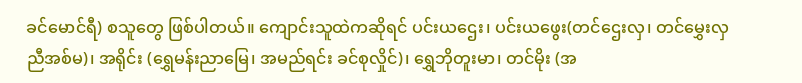ခင်မောင်ရီ) စသူတွေ ဖြစ်ပါတယ်။ ကျောင်းသူထဲကဆိုရင် ပင်းယဌေး၊ ပင်းယဖွေး(တင်ဌေးလှ၊ တင်မွှေးလှ ညီအစ်မ)၊ အရိုင်း (ရွှေမန်းညာမြေ၊ အမည်ရင်း ခင်စုလှိုင်)၊ ရွှေဘိုတူးမာ၊ တင်မိုး (အ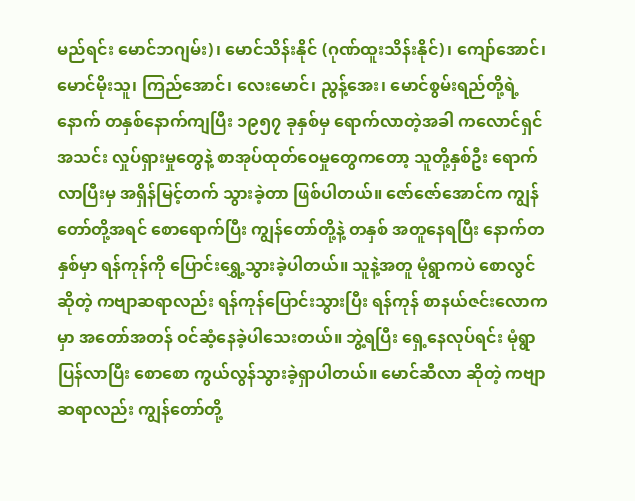မည်ရင်း မောင်ဘဂျမ်း)၊ မောင်သိန်းနိုင် (ဂုဏ်ထူးသိန်းနိုင်)၊ ကျော်အောင်၊ မောင်မိုးသူ၊ ကြည်အောင်၊ လေးမောင်၊ ညွန့်အေး၊ မောင်စွမ်းရည်တို့ရဲ့နောက် တနှစ်နောက်ကျပြီး ၁၉၅၇ ခုနှစ်မှ ရောက်လာတဲ့အခါ ကလောင်ရှင် အသင်း လှုပ်ရှားမှုတွေနဲ့ စာအုပ်ထုတ်ဝေမှုတွေကတော့ သူတို့နှစ်ဦး ရောက်လာပြီးမှ အရှိန်မြင့်တက် သွားခဲ့တာ ဖြစ်ပါတယ်။ ဇော်ဇော်အောင်က ကျွန်တော်တို့အရင် စောရောက်ပြီး ကျွန်တော်တို့နဲ့ တနှစ် အတူနေရပြီး နောက်တနှစ်မှာ ရန်ကုန်ကို ပြောင်းရွှေ့သွားခဲ့ပါတယ်။ သူနဲ့အတူ မုံရွာကပဲ စောလွင် ဆိုတဲ့ ကဗျာဆရာလည်း ရန်ကုန်ပြောင်းသွားပြီး ရန်ကုန် စာနယ်ဇင်းလောကမှာ အတော်အတန် ဝင်ဆံ့နေခဲ့ပါသေးတယ်။ ဘွဲ့ရပြီး ရှေ့နေလုပ်ရင်း မုံရွာ ပြန်လာပြီး စောစော ကွယ်လွန်သွားခဲ့ရှာပါတယ်။ မောင်ဆီလာ ဆိုတဲ့ ကဗျာဆရာလည်း ကျွန်တော်တို့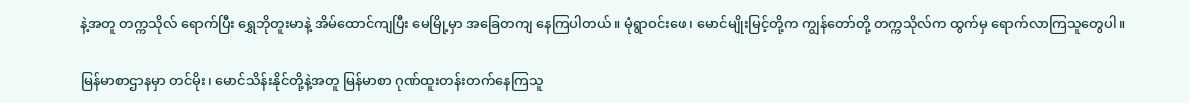နဲ့အတူ တက္ကသိုလ် ရောက်ပြီး ရွှေဘိုတူးမာနဲ့ အိမ်ထောင်ကျပြီး မေမြို့မှာ အခြေတကျ နေကြပါတယ်။ မုံရွာဝင်းဖေ၊ မောင်မျိုးမြင့်တို့က ကျွန်တော်တို့ တက္ကသိုလ်က ထွက်မှ ရောက်လာကြသူတွေပါ။

မြန်မာစာဌာနမှာ တင်မိုး၊ မောင်သိန်းနိုင်တို့နဲ့အတူ မြန်မာစာ ဂုဏ်ထူးတန်းတက်နေကြသူ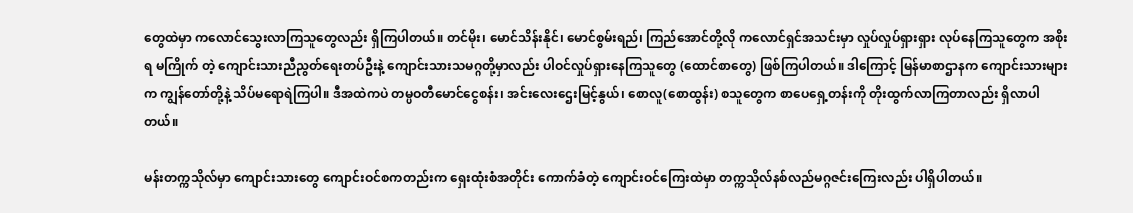တွေထဲမှာ ကလောင်သွေးလာကြသူတွေလည်း ရှိကြပါတယ်။ တင်မိုး၊ မောင်သိန်းနိုင်၊ မောင်စွမ်းရည်၊ ကြည်အောင်တို့လို ကလောင်ရှင်အသင်းမှာ လှုပ်လှုပ်ရှားရှား လုပ်နေကြသူတွေက အစိုးရ မကြိုက် တဲ့ ကျောင်းသားညီညွတ်ရေးတပ်ဦးနဲ့ ကျောင်းသားသမဂ္ဂတို့မှာလည်း ပါဝင်လှုပ်ရှားနေကြသူတွေ (ထောင်စာတွေ) ဖြစ်ကြပါတယ်။ ဒါကြောင့် မြန်မာစာဌာနက ကျောင်းသားများက ကျွန်တော်တို့နဲ့ သိပ်မရောရဲကြပါ။ ဒီအထဲကပဲ တမ္ပဝတီမောင်ငွေစန်း၊ အင်းလေးဌေးမြင့်နွယ်၊ စောလူ(စောထွန်း) စသူတွေက စာပေရှေ့တန်းကို တိုးထွက်လာကြတာလည်း ရှိလာပါတယ်။

မန်းတက္ကသိုလ်မှာ ကျောင်းသားတွေ ကျောင်းဝင်စကတည်းက ရှေးထုံးစံအတိုင်း ကောက်ခံတဲ့ ကျောင်းဝင်ကြေးထဲမှာ တက္ကသိုလ်နစ်လည်မဂ္ဂဇင်းကြေးလည်း ပါရှိပါတယ်။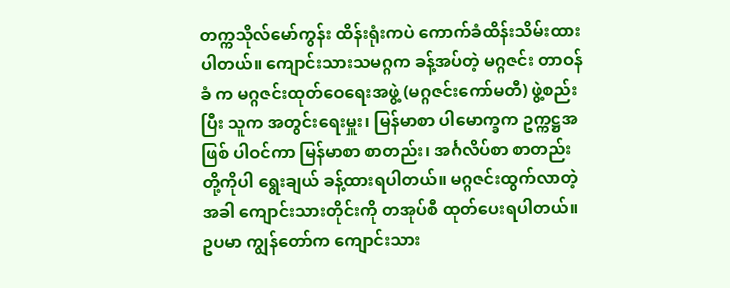တက္ကသိုလ်မော်ကွန်း ထိန်းရုံးကပဲ ကောက်ခံထိန်းသိမ်းထားပါတယ်။ ကျောင်းသားသမဂ္ဂက ခန့်အပ်တဲ့ မဂ္ဂဇင်း တာဝန်ခံ က မဂ္ဂဇင်းထုတ်ဝေရေးအဖွဲ့ (မဂ္ဂဇင်းကော်မတီ) ဖွဲ့စည်းပြီး သူက အတွင်းရေးမှူး၊ မြန်မာစာ ပါမောက္ခက ဥက္ကဋ္ဌအဖြစ် ပါဝင်ကာ မြန်မာစာ စာတည်း၊ အင်္ဂလိပ်စာ စာတည်းတို့ကိုပါ ရွေးချယ် ခန့်ထားရပါတယ်။ မဂ္ဂဇင်းထွက်လာတဲ့အခါ ကျောင်းသားတိုင်းကို တအုပ်စီ ထုတ်ပေးရပါတယ်။ ဥပမာ ကျွန်တော်က ကျောင်းသား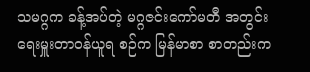သမဂ္ဂက ခန့်အပ်တဲ့ မဂ္ဂဇင်းကော်မတီ အတွင်းရေးမှူးတာဝန်ယူရ စဉ်က မြန်မာစာ စာတည်းက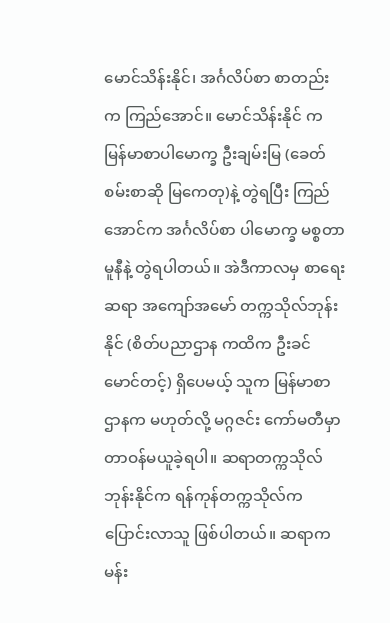မောင်သိန်းနိုင်၊ အင်္ဂလိပ်စာ စာတည်းက ကြည်အောင်။ မောင်သိန်းနိုင် က မြန်မာစာပါမောက္ခ ဦးချမ်းမြ (ခေတ်စမ်းစာဆို မြကေတု)နဲ့ တွဲရပြီး ကြည်အောင်က အင်္ဂလိပ်စာ ပါမောက္ခ မစ္စတာမူနီနဲ့ တွဲရပါတယ်။ အဲဒီကာလမှ စာရေးဆရာ အကျော်အမော် တက္ကသိုလ်ဘုန်းနိုင် (စိတ်ပညာဌာန ကထိက ဦးခင်မောင်တင့်) ရှိပေမယ့် သူက မြန်မာစာဌာနက မဟုတ်လို့ မဂ္ဂဇင်း ကော်မတီမှာ တာဝန်မယူခဲ့ရပါ။ ဆရာတက္ကသိုလ်ဘုန်းနိုင်က ရန်ကုန်တက္ကသိုလ်က ပြောင်းလာသူ ဖြစ်ပါတယ်။ ဆရာက မန်း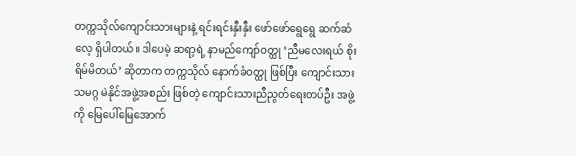တက္ကသိုလ်ကျောင်းသားများနဲ့ ရင်းရင်းနှီးနှီး ဖော်ဖော်ရွေရွေ ဆက်ဆံလေ့ ရှိပါတယ်။ ဒါပေမဲ့ ဆရာ့ရဲ့ နာမည်ကျော်ဝတ္ထု ‘ညီမလေးရယ် စိုးရိမ်မိတယ်’ ဆိုတာက တက္ကသိုလ် နောက်ခံဝတ္ထု ဖြစ်ပြီး ကျောင်းသားသမဂ္ဂ မဲနိုင်အဖွဲ့အစည်း ဖြစ်တဲ့ ကျောင်းသားညီညွတ်ရေးတပ်ဦး အဖွဲ့ကို မြေပေါ်မြေအောက်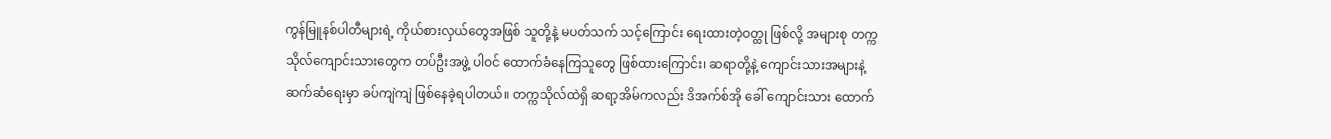ကွန်မြူနစ်ပါတီများရဲ့ ကိုယ်စားလှယ်တွေအဖြစ် သူတို့နဲ့ မပတ်သက် သင့်ကြောင်း ရေးထားတဲ့ဝတ္ထု ဖြစ်လို့ အများစု တက္ကသိုလ်ကျောင်းသားတွေက တပ်ဦးအဖွဲ့ ပါဝင် ထောက်ခံနေကြသူတွေ ဖြစ်ထားကြောင်း၊ ဆရာတို့နဲ့ ကျောင်းသားအများနဲ့ ဆက်ဆံရေးမှာ ခပ်ကျဲကျဲ ဖြစ်နေခဲ့ရပါတယ်။ တက္ကသိုလ်ထဲရှိ ဆရာ့အိမ်ကလည်း ဒိအက်စ်အို ခေါ် ကျောင်းသား ထောက်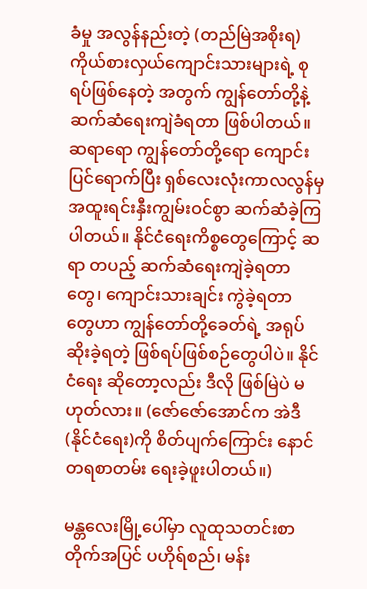ခံမှု အလွန်နည်းတဲ့ (တည်မြဲအစိုးရ) ကိုယ်စားလှယ်ကျောင်းသားများရဲ့ စုရပ်ဖြစ်နေတဲ့ အတွက် ကျွန်တော်တို့နဲ့ ဆက်ဆံရေးကျဲခံရတာ ဖြစ်ပါတယ်။ ဆရာရော ကျွန်တော်တို့ရော ကျောင်းပြင်ရောက်ပြီး ရှစ်လေးလုံးကာလလွန်မှ အထူးရင်းနှီးကျွမ်းဝင်စွာ ဆက်ဆံခဲ့ကြပါတယ်။ နိုင်ငံရေးကိစ္စတွေကြောင့် ဆရာ တပည့် ဆက်ဆံရေးကျဲခဲ့ရတာတွေ၊ ကျောင်းသားချင်း ကွဲခဲ့ရတာ တွေဟာ ကျွန်တော်တို့ခေတ်ရဲ့ အရုပ်ဆိုးခဲ့ရတဲ့ ဖြစ်ရပ်ဖြစ်စဉ်တွေပါပဲ။ နိုင်ငံရေး ဆိုတော့လည်း ဒီလို ဖြစ်မြဲပဲ မဟုတ်လား။ (ဇော်ဇော်အောင်က အဲဒီ(နိုင်ငံရေး)ကို စိတ်ပျက်ကြောင်း နောင်တရစာတမ်း ရေးခဲ့ဖူးပါတယ်။)

မန္တလေးမြို့ပေါ်မှာ လူထုသတင်းစာတိုက်အပြင် ပဟိုရ်စည်၊ မန်း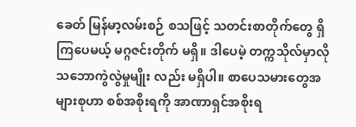ခေတ် မြန်မာ့လမ်းစဉ် စသဖြင့် သတင်းစာတိုက်တွေ ရှိကြပေမယ့် မဂ္ဂဇင်းတိုက် မရှိ။ ဒါပေမဲ့ တက္ကသိုလ်မှာလို သဘောကွဲလွဲမှုမျိုး လည်း မရှိပါ။ စာပေသမားတွေအများစုဟာ စစ်အစိုးရကို အာဏာရှင်အစိုးရ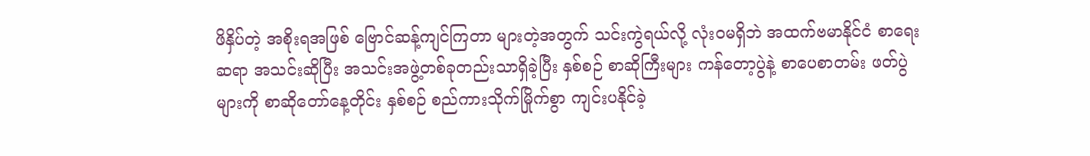ဖိနှိပ်တဲ့ အစိုးရအဖြစ် ဗြောင်ဆန့်ကျင်ကြတာ များတဲ့အတွက် သင်းကွဲရယ်လို့ လုံးဝမရှိဘဲ အထက်ဗမာနိုင်ငံ စာရေးဆရာ အသင်းဆိုပြီး အသင်းအဖွဲ့တစ်ခုတည်းသာရှိခဲ့ပြီး နှစ်စဉ် စာဆိုကြီးများ ကန်တော့ပွဲနဲ့ စာပေစာတမ်း ဖတ်ပွဲများကို စာဆိုတော်နေ့တိုင်း နှစ်စဉ် စည်ကားသိုက်မြိုက်စွာ ကျင်းပနိုင်ခဲ့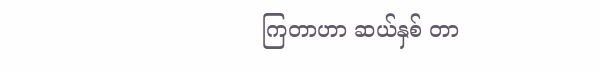ကြတာဟာ ဆယ်နှစ် တာ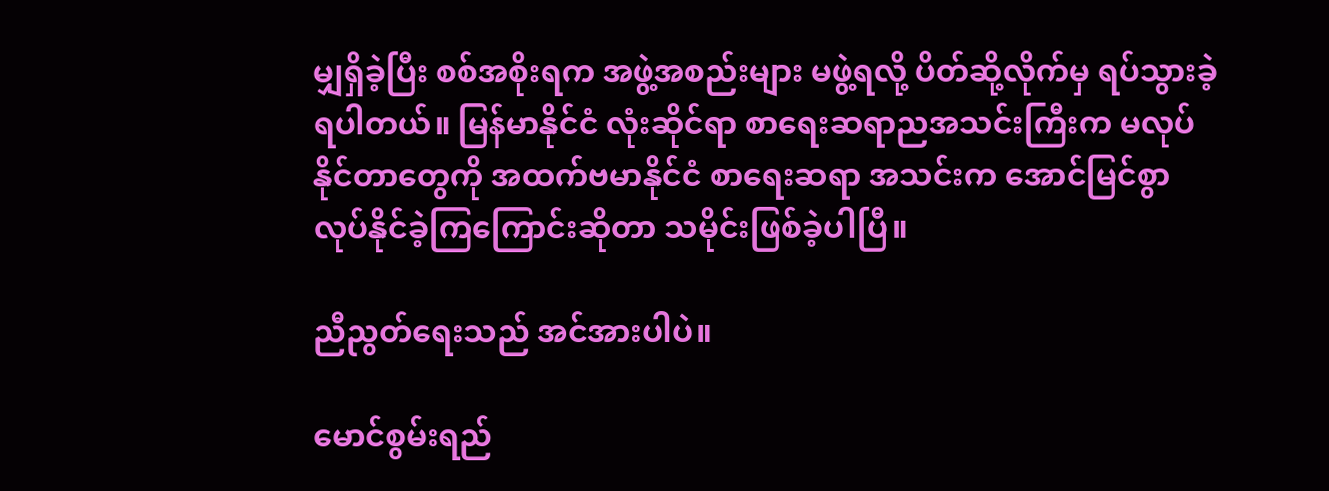မျှရှိခဲ့ပြီး စစ်အစိုးရက အဖွဲ့အစည်းများ မဖွဲ့ရလို့ ပိတ်ဆို့လိုက်မှ ရပ်သွားခဲ့ရပါတယ်။ မြန်မာနိုင်ငံ လုံးဆိုင်ရာ စာရေးဆရာညအသင်းကြီးက မလုပ်နိုင်တာတွေကို အထက်ဗမာနိုင်ငံ စာရေးဆရာ အသင်းက အောင်မြင်စွာ လုပ်နိုင်ခဲ့ကြကြောင်းဆိုတာ သမိုင်းဖြစ်ခဲ့ပါပြီ။

ညီညွတ်ရေးသည် အင်အားပါပဲ။

မောင်စွမ်းရည်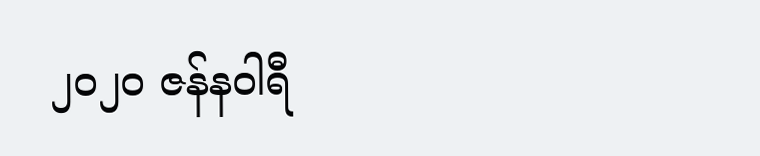၂၀၂၀ ဇန်နဝါရီ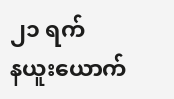၂၁ ရက်
နယူးယောက်